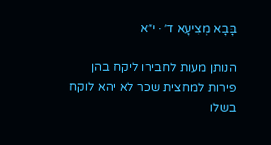בָּבָא מְצִיעָא ד׳ · י״א

הנותן מעות לחבירו ליקח בהן פירות למחצית שכר לא יהא לוקח בשלו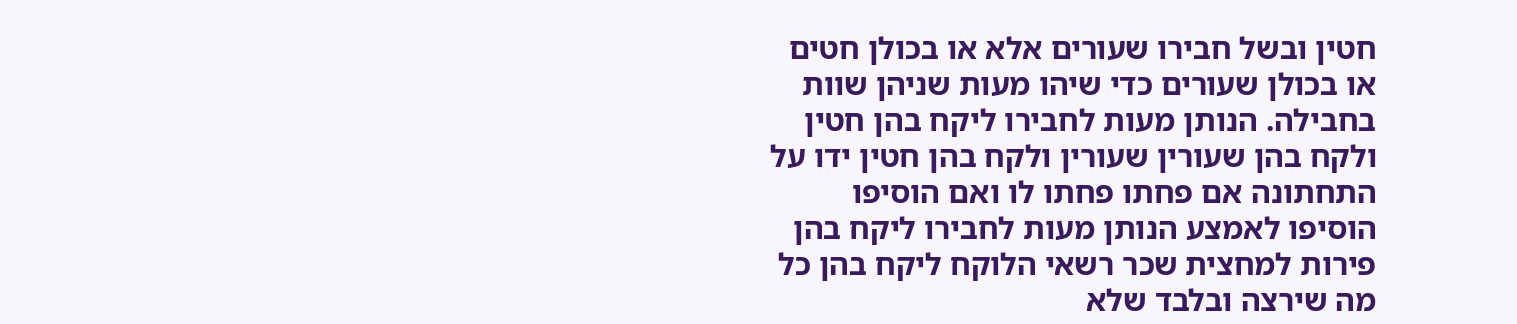חטין ובשל חבירו שעורים אלא או בכולן חטים או בכולן שעורים כדי שיהו מעות שניהן שוות בחבילה. הנותן מעות לחבירו ליקח בהן חטין ולקח בהן שעורין שעורין ולקח בהן חטין ידו על התחתונה אם פחתו פחתו לו ואם הוסיפו הוסיפו לאמצע הנותן מעות לחבירו ליקח בהן פירות למחצית שכר רשאי הלוקח ליקח בהן כל מה שירצה ובלבד שלא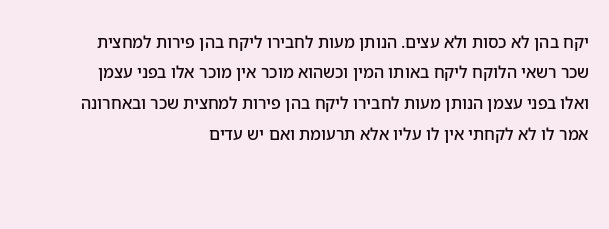יקח בהן לא כסות ולא עצים. הנותן מעות לחבירו ליקח בהן פירות למחצית שכר רשאי הלוקח ליקח באותו המין וכשהוא מוכר אין מוכר אלו בפני עצמן ואלו בפני עצמן הנותן מעות לחבירו ליקח בהן פירות למחצית שכר ובאחרונה אמר לו לא לקחתי אין לו עליו אלא תרעומת ואם יש עדים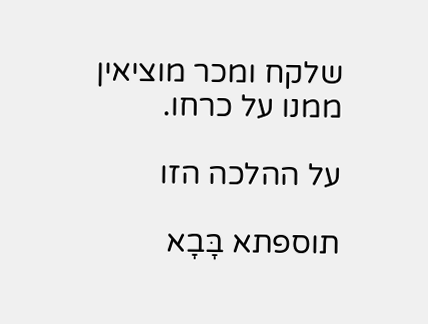שלקח ומכר מוציאין ממנו על כרחו.

על ההלכה הזו

תוספתא בָּבָא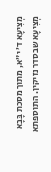מְצִיעָא ד׳ י״א, מתוך מסכת בָּבָא מְצִיעָא שבסדר נזיקין. התוספתא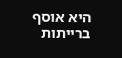היא אוסף ברייתות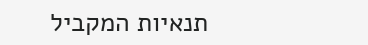תנאיות המקביל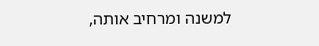למשנה ומרחיב אותה,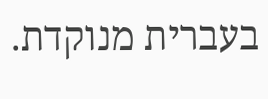בעברית מנוקדת.